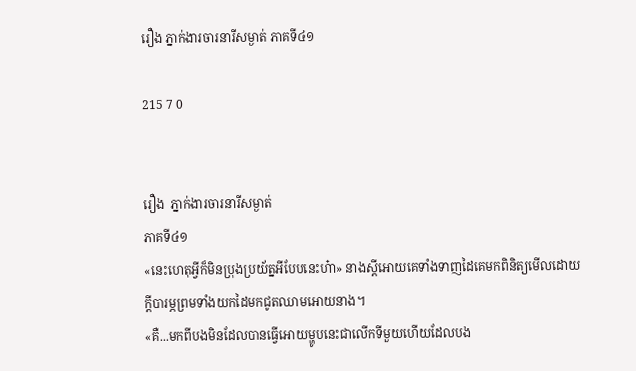រឿង ភ្នាក់ងារចារនារីសម្ងាត់ ភាគទី៤១

215 7 0


រឿង  ភ្នាក់ងារចារនារីសម្ងាត់
ភាគទី៤១
«នេះហេតុអ្វីក៏មិនប្រុងប្រយ័ត្នអីបែបនេះហ៎ា» នាងស្តីអោយគេទាំងទាញដៃគេមកពិនិត្យមើលដោយក្តីបារម្ភព្រមទាំងយកដៃមកជូតឈាមអោយនាង។
«គឺ...មកពីបងមិនដែលបានធ្វើអោយម្ហូបនេះជាលើកទីមួយហើយដែលបង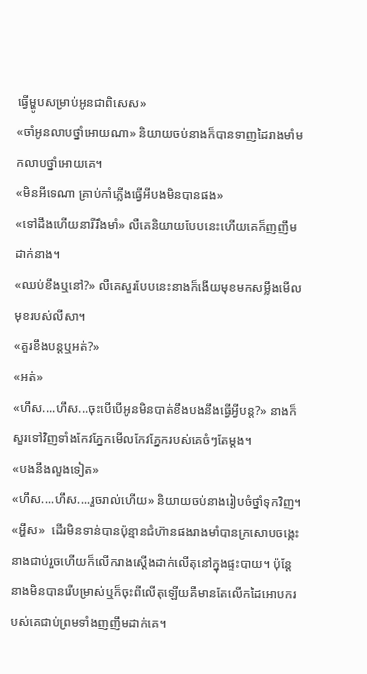ធ្វើម្ហូបសម្រាប់អូនជាពិសេស»
«ចាំអូនលាបថ្នាំអោយណា» និយាយចប់នាងក៏បានទាញដៃរាងមាំមកលាបថ្នាំអោយគេ។
«មិនអីទេណា គ្រាប់កាំភ្លើងធ្វើអីបងមិនបានផង»
«ទៅដឹងហើយនារីរឹងមាំ» លឺគេនិយាយបែបនេះហើយគេក៏ញញឹមដាក់នាង។
«ឈប់ខឹងឬនៅ?» លឺគេសួរបែបនេះនាងក៏ងើយមុខមកសម្លឹងមើលមុខរបស់លីសា។
«គួរខឹងបន្តឬអត់?»
«អត់»
«ហឹស....ហឹស...ចុះបើបើអូនមិនបាត់ខឹងបងនឹងធ្វើអ្វីបន្ត?» នាងក៏សួរទៅវិញទាំងកែវភ្នែកមើលកែវភ្នែករបស់គេចំៗតែម្តង។
«បងនឹងលួងទៀត»
«ហឹស....ហឹស....រួចរាល់ហើយ» និយាយចប់នាងរៀបចំថ្នាំទុកវិញ។
«អ្ហឹស»  ដើរមិនទាន់បានប៉ុន្មានជំហ៊ានផងរាងមាំបានក្រសោបចង្កេះនាងជាប់រួចហើយក៏លើករាងស្តើងដាក់លើតុនៅក្នុងផ្ទះបាយ។ ប៉ុន្តែនាងមិនបានរើបម្រាស់ឬក៏ចុះពីលើតុឡើយគឺមានតែលើកដៃអោបករបស់គេជាប់ព្រមទាំងញញឹមដាក់គេ។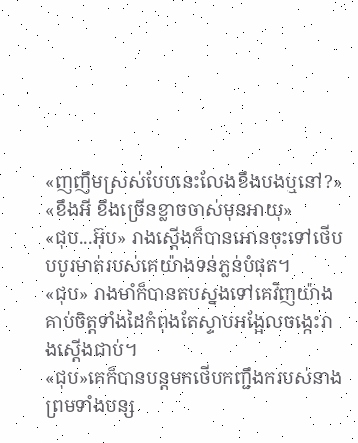«ញញឹមស្រស់បែបនេះលែងខឹងបងឬនៅ?»
«ខឹងអី ខឹងច្រើនខ្លាចចាស់មុនអាយុ»
«ជុប...អ៊ុប» រាងស្តើងក៏បានអោនចុះទៅថើបបបូរមាត់របស់គេយ៉ាងទន់ភ្លន់បំផុត។
«ជុប» រាងមាំក៏បានតបស្នងទៅគេវិញយ៉ាងគាប់ចិត្តទាំងដៃកំពុងតែស្ទាបអង្អែលចង្កេះរាងស្តើងជាប់។
«ជុប»គេក៏បានបន្តមកថើបកញ្ជឹងករបស់នាងព្រមទាំងបន្ស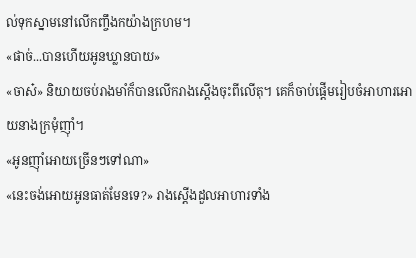ល់ទុកស្នាមនៅលើកញ្ចឹងកយ៉ាងក្រហម។
«ផាច់...បានហើយអូនឃ្លានបាយ»
«ចាស៎» និយាយចប់រាងមាំក៏បានលើករាងស្តើងចុះពីលើតុ។ គេក៏ចាប់ផ្តើមរៀបចំអាហារអោយនាងក្រមុំញ៉ាំ។
«អូនញ៉ាំអោយច្រើនៗទៅណា»
«នេះចង់អោយអូនធាត់មែនទេ?» រាងស្តើងដួលអាហារទាំង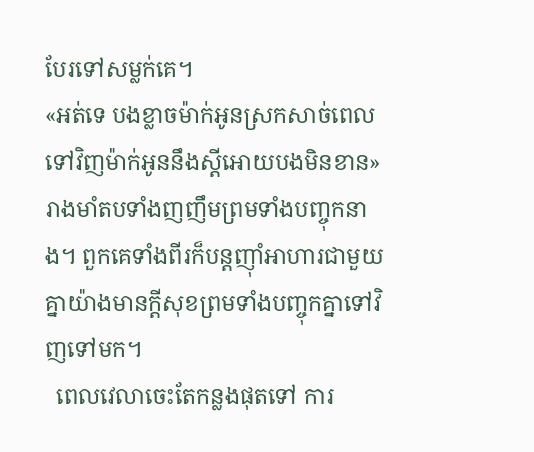បែរទៅសម្លក់គេ។
«អត់ទេ បងខ្លាចម៉ាក់អូនស្រកសាច់ពេលទៅវិញម៉ាក់អូននឹងស្តីអោយបងមិនខាន» រាងមាំតបទាំងញញឹមព្រមទាំងបញ្ចុកនាង។ ពួកគេទាំងពីរក៏បន្តញ៉ាំអាហារជាមួយគ្នាយ៉ាងមានក្តីសុខព្រមទាំងបញ្ចុកគ្នាទៅវិញទៅមក។
  ពេលវេលាចេះតែកន្លងផុតទៅ ការ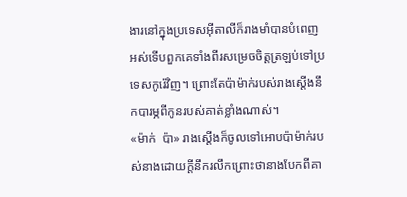ងារនៅក្នុងប្រទេសអ៊ីតាលីក៏រាងមាំបានបំពេញអស់ទើបពួកគេទាំងពីរសម្រេចចិត្តត្រឡប់ទៅប្រទេសកូរ៉េវិញ។ ព្រោះតែប៉ាម៉ាក់របស់រាងស្តើងនឹកបារម្ភពីកូនរបស់គាត់ខ្លាំងណាស់។
«ម៉ាក់  ប៉ា» រាងស្តើងក៏ចូលទៅអោបប៉ាម៉ាក់របស់នាងដោយក្តីនឹករលឹកព្រោះថានាងបែកពីគា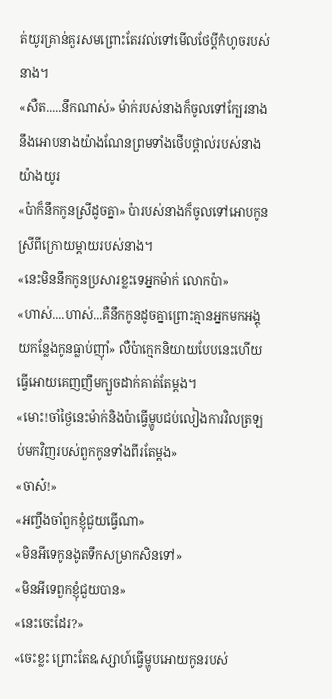ត់យូរគ្រាន់គួរសមព្រោះតែរវល់ទៅមើលថែប្តីកំហូចរបស់នាង។
«សឺត.....នឹកណាស់» ម៉ាក់របស់នាងក៏ចូលទៅក្បែរនាងនឹងអោបនាងយ៉ាងណែនព្រមទាំងថើបថ្ពាល់របស់នាងយ៉ាងយូរ
«ប៉ាក៏នឹកកូនស្រីដូចគ្នា» ប៉ារបស់នាងក៏ចូលទៅអោបកូនស្រីពីក្រោយម្តាយរបស់នាង។
«នេះមិននឹកកូនប្រសារខ្លះទេអ្នកម៉ាក់ លោកប៉ា»
«ហាស់....ហាស់...គឺនឹកកូនដូចគ្នាព្រោះគ្មានអ្នកមកអង្គុយកន្លែងកូនធ្លាប់ញ៉ាំ» លឺប៉ាក្មេកនិយាយបែបនេះហើយធ្វើអោយគេញញឹមក្បួចដាក់គាត់តែម្តង។
«មោះ!ចាំថ្ងៃនេះម៉ាក់និងប៉ាធ្វើម្ហូបជប់លៀងការវិលត្រឡប់មកវិញរបស់ពួកកូនទាំងពីរតែម្តង»
«ចាស៎!»
«អញ្ចឹងចាំពួកខ្ញុំជួយធ្វើណា»
«មិនអីទេកូនងូតទឹកសម្រាកសិនទៅ»
«មិនអីទេពួកខ្ញុំជួយបាន»
«នេះចេះដែរ?»
«ចេះខ្លះ ព្រោះតែឩស្សាហ៍ធ្វើម្ហូបអោយកូនរបស់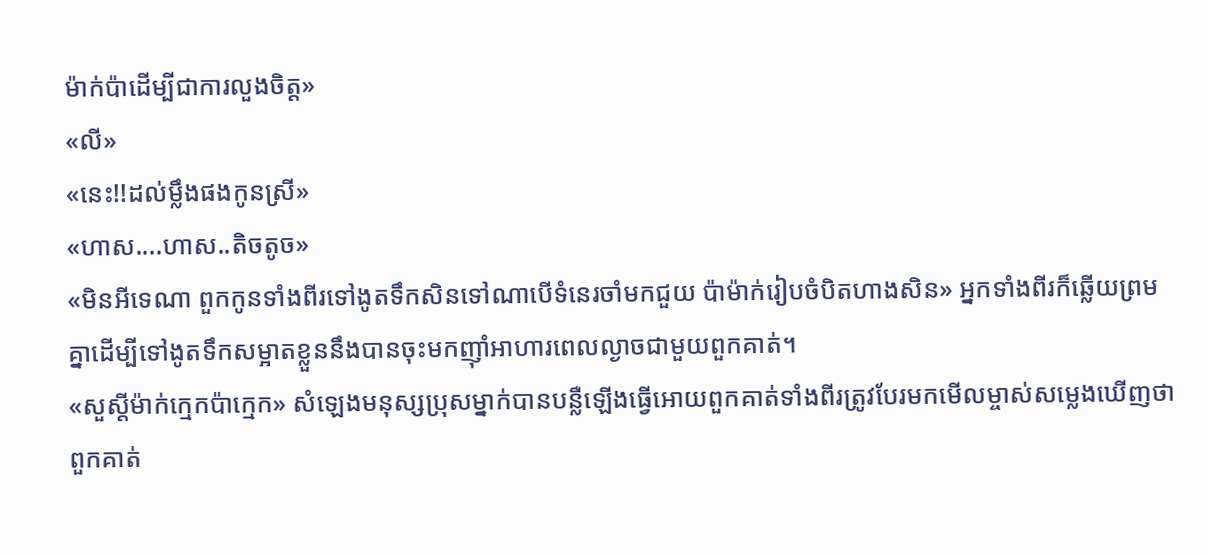ម៉ាក់ប៉ាដើម្បីជាការលួងចិត្ត»
«លី»
«នេះ!!ដល់ម្លឹងផងកូនស្រី»
«ហាស....ហាស..តិចតូច»
«មិនអីទេណា ពួកកូនទាំងពីរទៅងូតទឹកសិនទៅណាបើទំនេរចាំមកជួយ ប៉ាម៉ាក់រៀបចំបិតហាងសិន» អ្នកទាំងពីរក៏ឆ្លើយព្រមគ្នាដើម្បីទៅងូតទឹកសម្អាតខ្លួននឹងបានចុះមកញ៉ាំអាហារពេលល្ងាចជាមួយពួកគាត់។
«សួស្តីម៉ាក់ក្មេកប៉ាក្មេក» សំឡេងមនុស្សប្រុសម្នាក់បានបន្លឺឡើងធ្វើអោយពួកគាត់ទាំងពីរត្រូវបែរមកមើលម្ចាស់សម្លេងឃើញថាពួកគាត់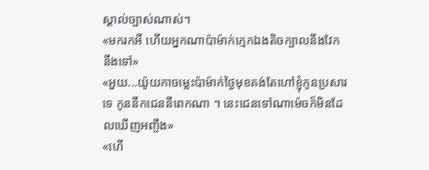ស្គាល់ច្បាស់ណាស់។
«មករកអី ហើយអ្នកណាប៉ាម៉ាក់ក្មេកឯងតិចក្បាលនឹងវែកនឹងទៅ»
«អួយ...យ៉ូយកាចម្លេះប៉ាម៉ាក់ថ្ងៃមុខគង់តែហៅខ្ញុំកូនប្រសារទេ កូននឹកជេននីពេកណា ។ នេះជេនទៅណាម៉េចក៏មិនដែលឃើញអញ្ចឹង»
«ហើ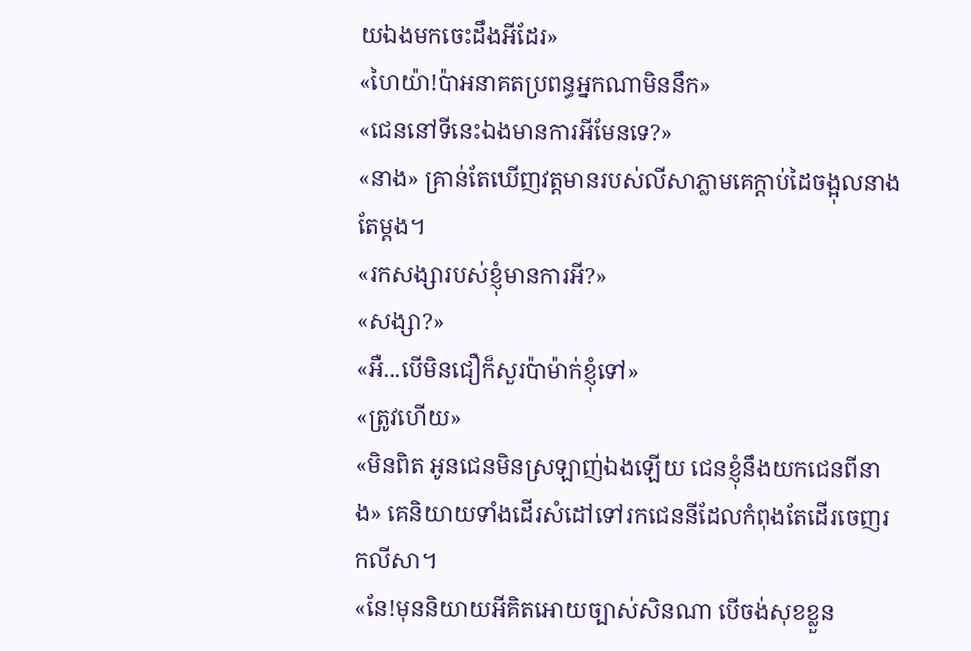យឯងមកចេះដឹងអីដែរ»
«ហៃយ៉ា!ប៉ាអនាគតប្រពន្ធអ្នកណាមិននឹក»
«ជេននៅទីនេះឯងមានការអីមែនទេ?»
«នាង» គ្រាន់តែឃើញវត្តមានរបស់លីសាភ្លាមគេក្តាប់ដៃចង្អុលនាងតែម្តង។
«រកសង្សារបស់ខ្ញុំមានការអី?»
«សង្សា?»
«អឺ...បើមិនជឿក៏សួរប៉ាម៉ាក់ខ្ញុំទៅ»
«ត្រូវហើយ»
«មិនពិត អូនជេនមិនស្រឡាញ់ឯងឡើយ ជេនខ្ញុំនឹងយកជេនពីនាង» គេនិយាយទាំងដើរសំដៅទៅរកជេននីដែលកំពុងតែដើរចេញរកលីសា។
«នែ!មុននិយាយអីគិតអោយច្បាស់សិនណា បើចង់សុខខ្លួន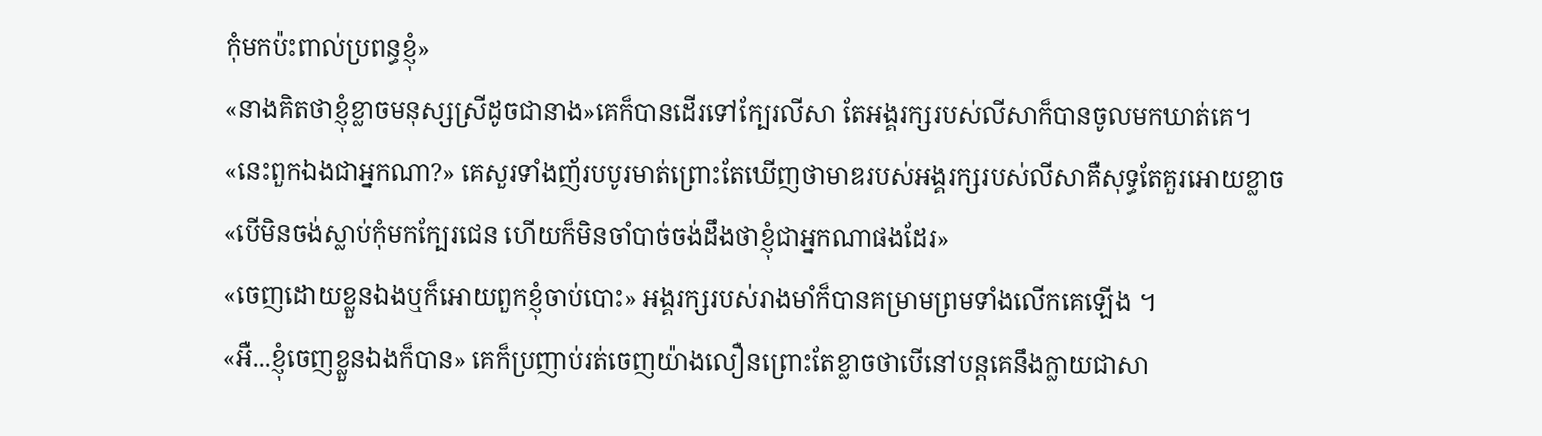កុំមកប៉ះពាល់ប្រពន្ធខ្ញុំ»
«នាងគិតថាខ្ញុំខ្លាចមនុស្សស្រីដូចជានាង»គេក៏បានដើរទៅក្បែរលីសា តែអង្គរក្សរបស់លីសាក៏បានចូលមកឃាត់គេ។
«នេះពួកឯងជាអ្នកណា?» គេសួរទាំងញ័របបូរមាត់ព្រោះតែឃើញថាមាឌរបស់អង្គរក្សរបស់លីសាគឺសុទ្ធតែគួរអោយខ្លាច
«បើមិនចង់ស្លាប់កុំមកក្បែរជេន ហើយក៏មិនចាំបាច់ចង់ដឹងថាខ្ញុំជាអ្នកណាផងដែរ»
«ចេញដោយខ្លួនឯងឬក៏អោយពួកខ្ញុំចាប់បោះ» អង្គរក្សរបស់រាងមាំក៏បានគម្រាមព្រមទាំងលើកគេឡើង ។
«អឺ...ខ្ញុំចេញខ្លួនឯងក៏បាន» គេក៏ប្រញាប់រត់ចេញយ៉ាងលឿនព្រោះតែខ្លាចថាបើនៅបន្តគេនឹងក្លាយជាសា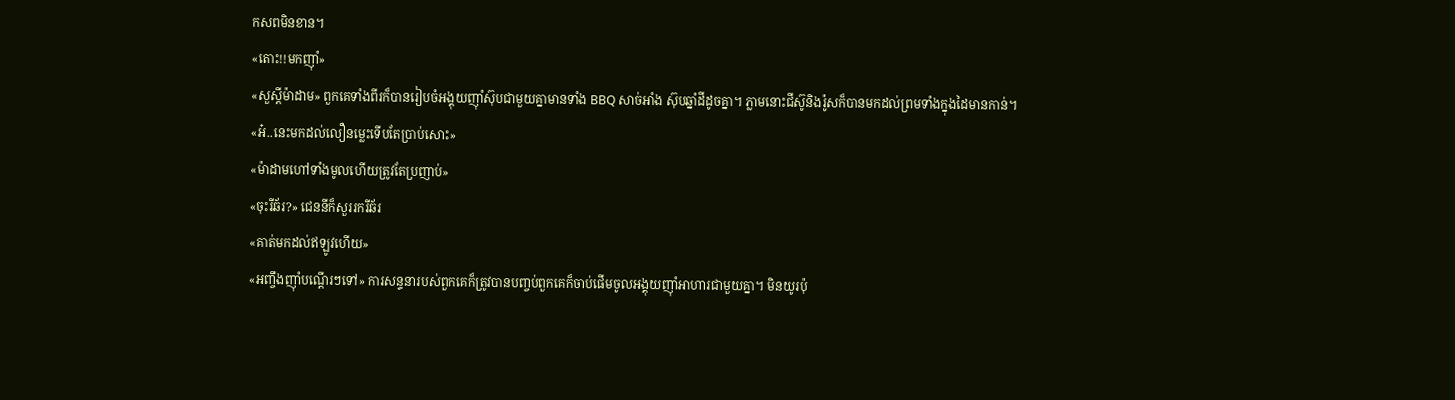កសពមិនខាន។
«តោះ!!មកញ៉ាំ»
«សួស្តីម៉ាដាម» ពួកគេទាំងពីរក៏បានរៀបចំអង្គុយញ៉ាំស៊ុបជាមួយគ្នាមានទាំង BBQ សាច់អាំង ស៊ុបឆ្នាំដីដូចគ្នា។ ភ្លាមនោះជីស៊ូនិងរ៉ូសក៏បានមកដល់ព្រមទាំងក្នុងដៃមានកាន់។
«អ៎..នេះមកដល់លឿនម្លេះទើបតែប្រាប់សោះ»
«ម៉ាដាមហៅទាំងមូលហើយត្រូវតែប្រញាប់»
«ចុះរីឆ័រ?» ជេននីក៏សួររករីឆ័រ
«គាត់មកដល់ឥឡូវហើយ»
«អញ្ចឹងញ៉ាំបណ្តើរៗទៅ» ការសន្ទនារបស់ពួកគេក៏ត្រូវបានបញ្ចប់ពួកគេក៏ចាប់ផើមចូលអង្គុយញ៉ាំអាហារជាមួយគ្នា។ មិនយូរប៉ុ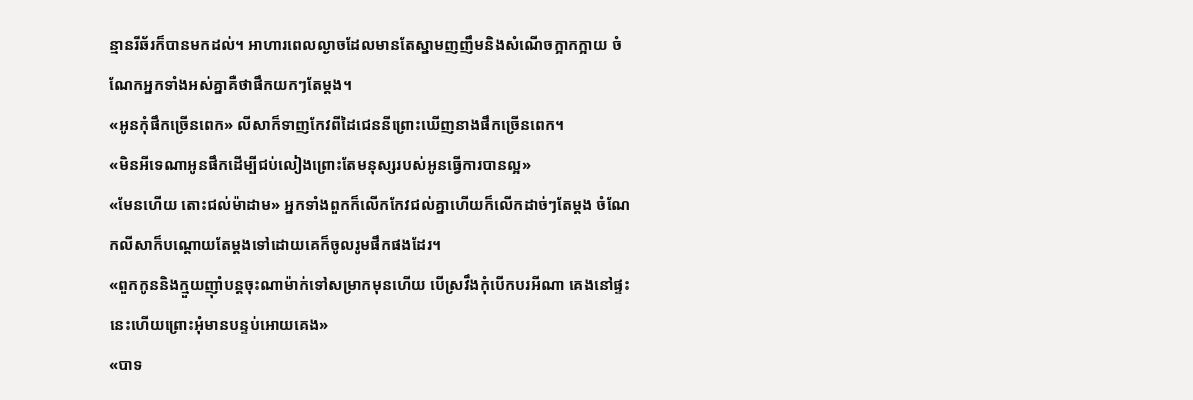ន្មានរីឆ័រក៏បានមកដល់។ អាហារពេលល្ងាចដែលមានតែស្នាមញញឹមនិងសំណើចក្អាកក្អាយ ចំណែកអ្នកទាំងអស់គ្នាគឺថាផឹកយកៗតែម្តង។
«អូនកុំផឹកច្រើនពេក» លីសាក៏ទាញកែវពីដៃជេននីព្រោះឃើញនាងផឹកច្រើនពេក។
«មិនអីទេណាអូនផឹកដើម្បីជប់លៀងព្រោះតែមនុស្សរបស់អូនធ្វើការបានល្អ»
«មែនហើយ តោះជល់ម៉ាដាម» អ្នកទាំងពួកក៏លើកកែវជល់គ្នាហើយក៏លើកដាច់ៗតែម្តង ចំណែកលីសាក៏បណ្តោយតែម្តងទៅដោយគេក៏ចូលរូមផឹកផងដែរ។
«ពួកកូននិងក្មួយញ៉ាំបន្តចុះណាម៉ាក់ទៅសម្រាកមុនហើយ បើស្រវឹងកុំបើកបរអីណា គេងនៅផ្ទះនេះហើយព្រោះអុំមានបន្ទប់អោយគេង»
«បាទ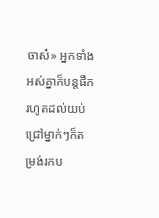ចាស៎» អ្នកទាំងអស់គ្នាក៏បន្តផឹករហូតដល់យប់ជ្រៅម្នាក់ៗក៏តម្រង់រកប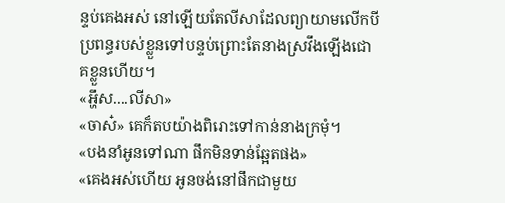ន្ទប់គេងអស់ នៅឡើយតែលីសាដែលព្យាយាមលើកបីប្រពន្ធរបស់ខ្លួនទៅបន្ទប់ព្រោះតែនាងស្រវឹងឡើងជោគខ្លួនហើយ។
«អ្ហឹស....លីសា»
«ចាស៎» គេក៏តបយ៉ាងពិរោះទៅកាន់នាងក្រមុំ។
«បងនាំអូនទៅណា ផឹកមិនទាន់ឆ្អែតផង»
«គេងអស់ហើយ អូនចង់នៅផឹកជាមួយ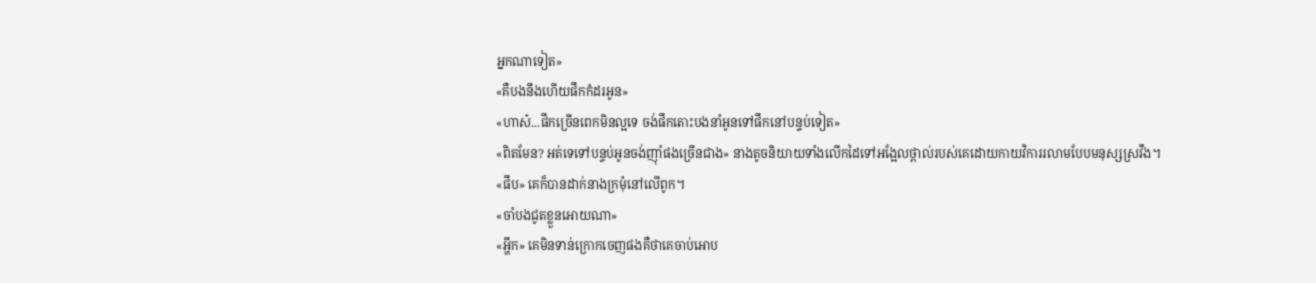អ្នកណាទៀត»
«គឺបងនឹងហើយផឹកកំដរអូន»
«ហាស៎...ផឹកច្រើនពេកមិនល្អទេ ចង់ផឹកតោះបងនាំអូនទៅផឹកនៅបន្ទប់ទៀត»
«ពិតមែន? អត់ទេទៅបន្ទប់អូនចង់ញ៉ាំផងច្រើនជាង» នាងតូចនិយាយទាំងលើកដៃទៅអង្អែលថ្ពាល់របស់គេដោយកាយវិការរលាមបែបមនុស្សស្រវឹង។
«ផឹប» គេក៏បានដាក់នាងក្រមុំនៅលើពូក។
«ចាំបងជូតខ្លួនអោយណា»
«អ្ហឹក» គេមិនទាន់ក្រោកចេញផងគឺថាគេចាប់អោប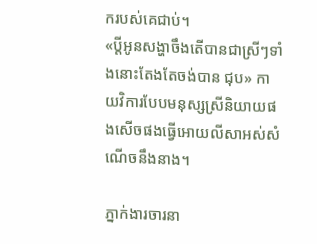ករបស់គេជាប់។
«ប្តីអូនសង្ហាចឹងតើបានជាស្រីៗទាំងនោះតែងតែចង់បាន ជុប» កាយវិការបែបមនុស្សស្រីនិយាយផងសើចផងធ្វើអោយលីសាអស់សំណើចនឹងនាង។

ភ្នាក់ងារចារនា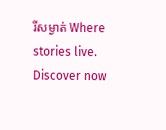រីសម្ងាត់ Where stories live. Discover now